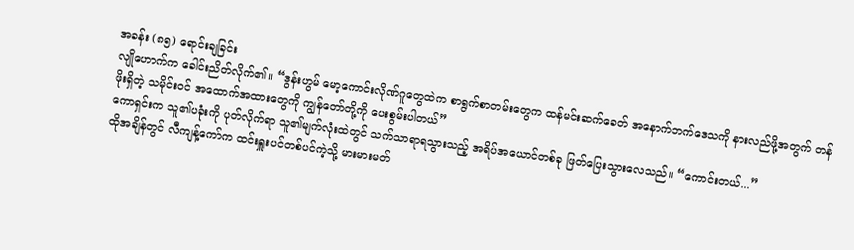အခန်း (၈၅) ရောင်းချခြင်း
လျိုဟောက်က ခေါင်းညိတ်လိုက်၏။ “ဒွန်းဟွမ် မော့ကောင်းလိုဏ်ဂူတွေထဲက စာရွက်စာတမ်းတွေက ထန်မင်းဆက်ခေတ် အနောက်ဘက်ဒေသကို နားလည်ဖို့အတွက် တန်ဖိုးရှိတဲ့ သမိုင်းဝင် အထောက်အထားတွေကို ကျွန်တော်တို့ကို ပေးစွမ်းပါတယ်”
ကောရှင်းက သူ၏ပခုံးကို ပုတ်လိုက်ရာ သူ၏မျက်လုံးထဲတွင် သက်သာရာရသွားသည့် အရိပ်အယောင်တစ်ခု ဖြတ်ပြေးသွားလေသည်။ “ကောင်းတယ်...”
ထိုအချိန်တွင် လီကျန့်ကော်က ထင်းရှူးပင်တစ်ပင်ကဲ့သို့ မားမားမတ်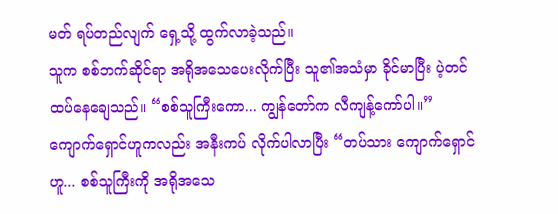မတ် ရပ်တည်လျက် ရှေ့သို့ ထွက်လာခဲ့သည်။
သူက စစ်ဘက်ဆိုင်ရာ အရိုအသေပေးလိုက်ပြီး သူ၏အသံမှာ ခိုင်မာပြီး ပဲ့တင်ထပ်နေချေသည်။ “စစ်သူကြီးကော... ကျွန်တော်က လီကျန့်ကော်ပါ။”
ကျောက်ရှောင်ဟူကလည်း အနီးကပ် လိုက်ပါလာပြီး “တပ်သား ကျောက်ရှောင်ဟူ... စစ်သူကြီးကို အရိုအသေ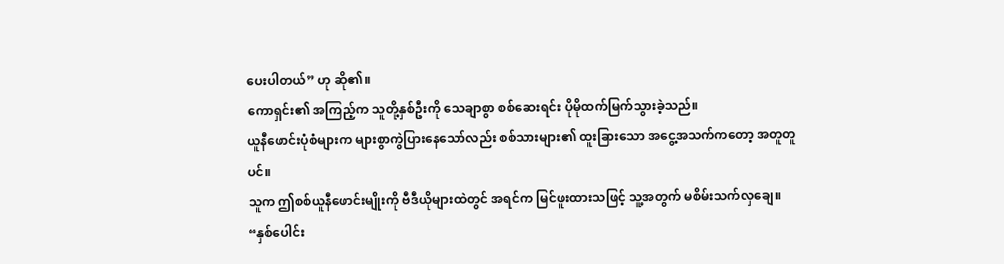ပေးပါတယ်” ဟု ဆို၏။
ကောရှင်း၏ အကြည့်က သူတို့နှစ်ဦးကို သေချာစွာ စစ်ဆေးရင်း ပိုမိုထက်မြက်သွားခဲ့သည်။
ယူနီဖောင်းပုံစံများက များစွာကွဲပြားနေသော်လည်း စစ်သားများ၏ ထူးခြားသော အငွေ့အသက်ကတော့ အတူတူပင်။
သူက ဤစစ်ယူနီဖောင်းမျိုးကို ဗီဒီယိုများထဲတွင် အရင်က မြင်ဖူးထားသဖြင့် သူ့အတွက် မစိမ်းသက်လှချေ။
“နှစ်ပေါင်း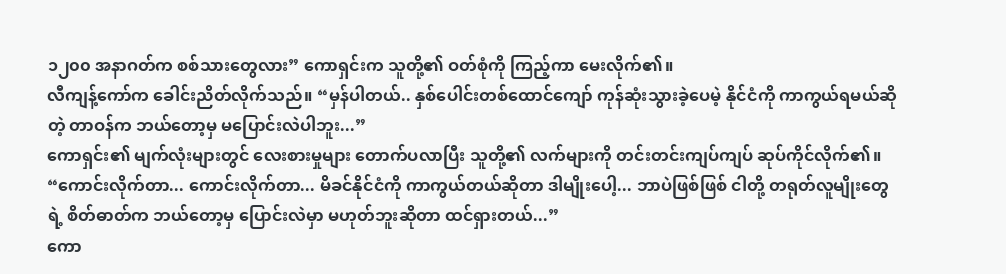၁၂၀၀ အနာဂတ်က စစ်သားတွေလား” ကောရှင်းက သူတို့၏ ဝတ်စုံကို ကြည့်ကာ မေးလိုက်၏။
လီကျန့်ကော်က ခေါင်းညိတ်လိုက်သည်။ “မှန်ပါတယ်.. နှစ်ပေါင်းတစ်ထောင်ကျော် ကုန်ဆုံးသွားခဲ့ပေမဲ့ နိုင်ငံကို ကာကွယ်ရမယ်ဆိုတဲ့ တာဝန်က ဘယ်တော့မှ မပြောင်းလဲပါဘူး...”
ကောရှင်း၏ မျက်လုံးများတွင် လေးစားမှုများ တောက်ပလာပြီး သူတို့၏ လက်များကို တင်းတင်းကျပ်ကျပ် ဆုပ်ကိုင်လိုက်၏။ “ကောင်းလိုက်တာ... ကောင်းလိုက်တာ... မိခင်နိုင်ငံကို ကာကွယ်တယ်ဆိုတာ ဒါမျိုးပေါ့... ဘာပဲဖြစ်ဖြစ် ငါတို့ တရုတ်လူမျိုးတွေရဲ့ စိတ်ဓာတ်က ဘယ်တော့မှ ပြောင်းလဲမှာ မဟုတ်ဘူးဆိုတာ ထင်ရှားတယ်...”
ကော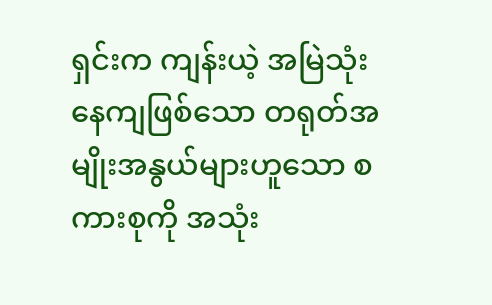ရှင်းက ကျန်းယဲ့ အမြဲသုံးနေကျဖြစ်သော တရုတ်အမျိုးအနွယ်များဟူသော စကားစုကို အသုံး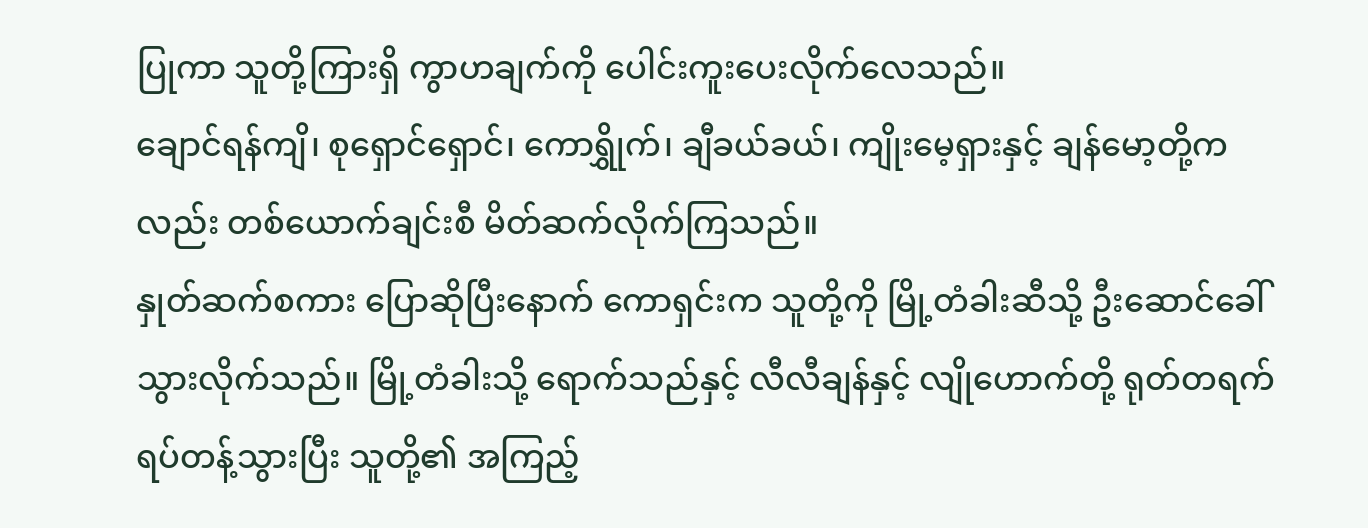ပြုကာ သူတို့ကြားရှိ ကွာဟချက်ကို ပေါင်းကူးပေးလိုက်လေသည်။
ချောင်ရန်ကျိ၊ စုရှောင်ရှောင်၊ ကောရွှိုက်၊ ချီခယ်ခယ်၊ ကျိုးမေ့ရှားနှင့် ချန်မော့တို့ကလည်း တစ်ယောက်ချင်းစီ မိတ်ဆက်လိုက်ကြသည်။
နှုတ်ဆက်စကား ပြောဆိုပြီးနောက် ကောရှင်းက သူတို့ကို မြို့တံခါးဆီသို့ ဦးဆောင်ခေါ်သွားလိုက်သည်။ မြို့တံခါးသို့ ရောက်သည်နှင့် လီလီချန်နှင့် လျိုဟောက်တို့ ရုတ်တရက် ရပ်တန့်သွားပြီး သူတို့၏ အကြည့်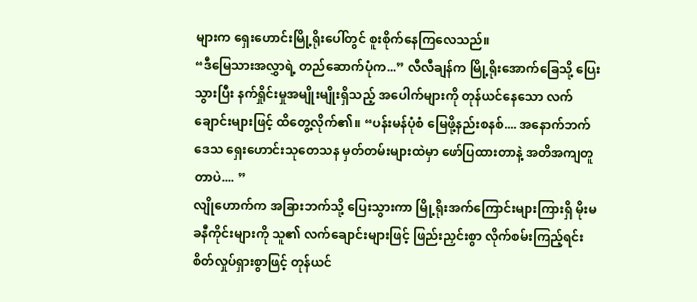များက ရှေးဟောင်းမြို့ရိုးပေါ်တွင် စူးစိုက်နေကြလေသည်။
“ဒီမြေသားအလွှာရဲ့ တည်ဆောက်ပုံက...” လီလီချန်က မြို့ရိုးအောက်ခြေသို့ ပြေးသွားပြီး နက်ရှိုင်းမှုအမျိုးမျိုးရှိသည့် အပေါက်များကို တုန်ယင်နေသော လက်ချောင်းများဖြင့် ထိတွေ့လိုက်၏။ “ပန်းမန်ပုံစံ မြေဖို့နည်းစနစ်.... အနောက်ဘက်ဒေသ ရှေးဟောင်းသုတေသန မှတ်တမ်းများထဲမှာ ဖော်ပြထားတာနဲ့ အတိအကျတူတာပဲ.... ”
လျိုဟောက်က အခြားဘက်သို့ ပြေးသွားကာ မြို့ရိုးအက်ကြောင်းများကြားရှိ မိုးမခနီကိုင်းများကို သူ၏ လက်ချောင်းများဖြင့် ဖြည်းညှင်းစွာ လိုက်စမ်းကြည့်ရင်း စိတ်လှုပ်ရှားစွာဖြင့် တုန်ယင်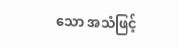သော အသံဖြင့်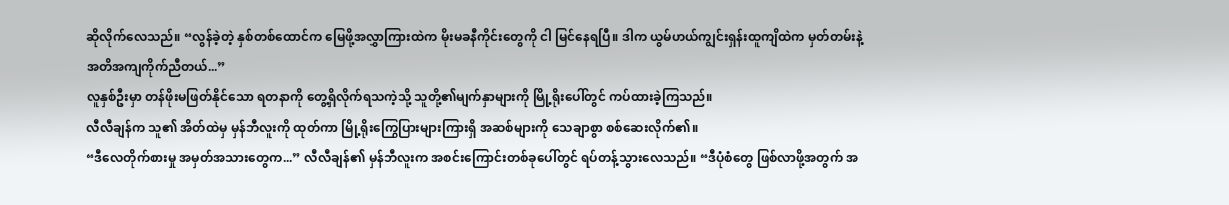ဆိုလိုက်လေသည်။ “လွန်ခဲ့တဲ့ နှစ်တစ်ထောင်က မြေဖို့အလွှာကြားထဲက မိုးမခနီကိုင်းတွေကို ငါ မြင်နေရပြီ။ ဒါက ယွမ်ဟယ်ကျွင်းရှန်းထူကျိထဲက မှတ်တမ်းနဲ့ အတိအကျကိုက်ညီတယ်...”
လူနှစ်ဦးမှာ တန်ဖိုးမဖြတ်နိုင်သော ရတနာကို တွေ့ရှိလိုက်ရသကဲ့သို့ သူတို့၏မျက်နှာများကို မြို့ရိုးပေါ်တွင် ကပ်ထားခဲ့ကြသည်။
လီလီချန်က သူ၏ အိတ်ထဲမှ မှန်ဘီလူးကို ထုတ်ကာ မြို့ရိုးကြွေပြားများကြားရှိ အဆစ်များကို သေချာစွာ စစ်ဆေးလိုက်၏။
“ဒီလေတိုက်စားမှု အမှတ်အသားတွေက...” လီလီချန်၏ မှန်ဘီလူးက အစင်းကြောင်းတစ်ခုပေါ်တွင် ရပ်တန့်သွားလေသည်။ “ဒီပုံစံတွေ ဖြစ်လာဖို့အတွက် အ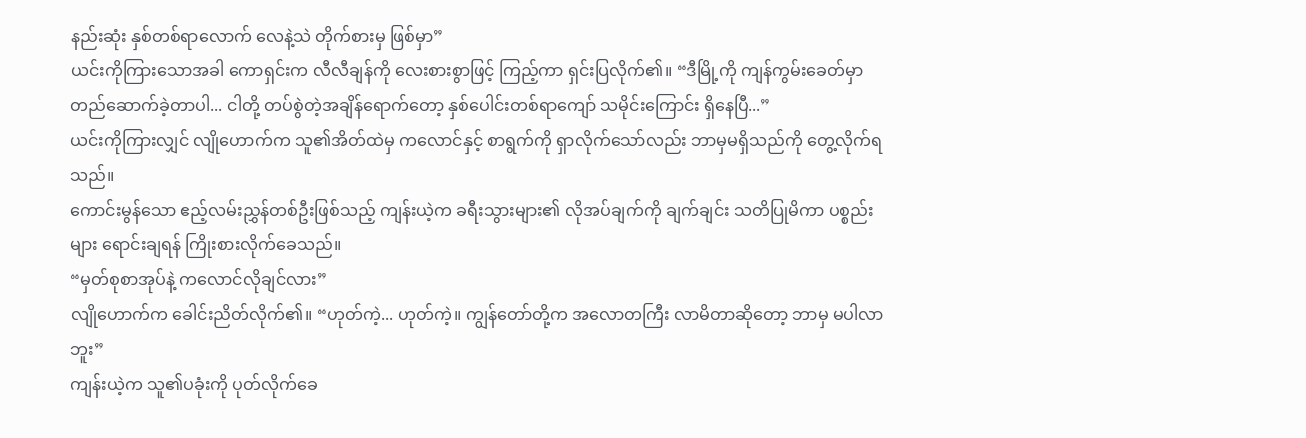နည်းဆုံး နှစ်တစ်ရာလောက် လေနဲ့သဲ တိုက်စားမှ ဖြစ်မှာ”
ယင်းကိုကြားသောအခါ ကောရှင်းက လီလီချန်ကို လေးစားစွာဖြင့် ကြည့်ကာ ရှင်းပြလိုက်၏။ “ဒီမြို့ကို ကျန်ကွမ်းခေတ်မှာ တည်ဆောက်ခဲ့တာပါ... ငါတို့ တပ်စွဲတဲ့အချိန်ရောက်တော့ နှစ်ပေါင်းတစ်ရာကျော် သမိုင်းကြောင်း ရှိနေပြီ...”
ယင်းကိုကြားလျှင် လျိုဟောက်က သူ၏အိတ်ထဲမှ ကလောင်နှင့် စာရွက်ကို ရှာလိုက်သော်လည်း ဘာမှမရှိသည်ကို တွေ့လိုက်ရသည်။
ကောင်းမွန်သော ဧည့်လမ်းညွှန်တစ်ဦးဖြစ်သည့် ကျန်းယဲ့က ခရီးသွားများ၏ လိုအပ်ချက်ကို ချက်ချင်း သတိပြုမိကာ ပစ္စည်းများ ရောင်းချရန် ကြိုးစားလိုက်ခေသည်။
“မှတ်စုစာအုပ်နဲ့ ကလောင်လိုချင်လား”
လျိုဟောက်က ခေါင်းညိတ်လိုက်၏။ “ဟုတ်ကဲ့... ဟုတ်ကဲ့။ ကျွန်တော်တို့က အလောတကြီး လာမိတာဆိုတော့ ဘာမှ မပါလာဘူး”
ကျန်းယဲ့က သူ၏ပခုံးကို ပုတ်လိုက်ခေ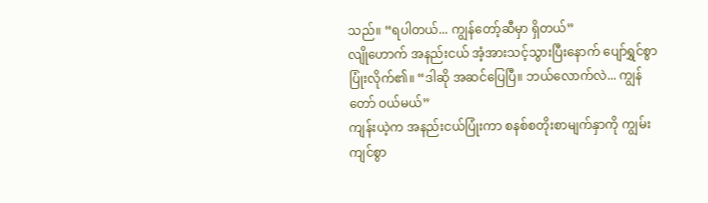သည်။ “ရပါတယ်... ကျွန်တော့်ဆီမှာ ရှိတယ်”
လျိုဟောက် အနည်းငယ် အံ့အားသင့်သွားပြီးနောက် ပျော်ရွှင်စွာ ပြုံးလိုက်၏။ “ဒါဆို အဆင်ပြေပြီ။ ဘယ်လောက်လဲ... ကျွန်တော် ဝယ်မယ်”
ကျန်းယဲ့က အနည်းငယ်ပြုံးကာ စနစ်စတိုးစာမျက်နှာကို ကျွမ်းကျင်စွာ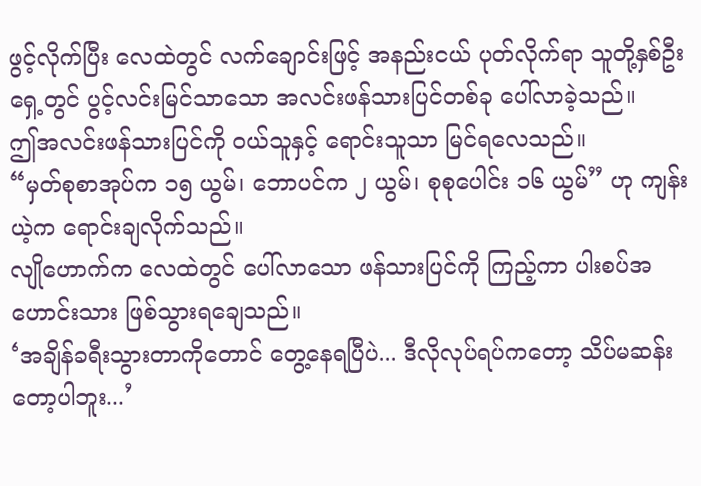ဖွင့်လိုက်ပြီး လေထဲတွင် လက်ချောင်းဖြင့် အနည်းငယ် ပုတ်လိုက်ရာ သူတို့နှစ်ဦးရှေ့တွင် ပွင့်လင်းမြင်သာသော အလင်းဖန်သားပြင်တစ်ခု ပေါ်လာခဲ့သည်။
ဤအလင်းဖန်သားပြင်ကို ဝယ်သူနှင့် ရောင်းသူသာ မြင်ရလေသည်။
“မှတ်စုစာအုပ်က ၁၅ ယွမ်၊ ဘောပင်က ၂ ယွမ်၊ စုစုပေါင်း ၁၆ ယွမ်” ဟု ကျန်းယဲ့က ရောင်းချလိုက်သည်။
လျိုဟောက်က လေထဲတွင် ပေါ်လာသော ဖန်သားပြင်ကို ကြည့်ကာ ပါးစပ်အဟောင်းသား ဖြစ်သွားရချေသည်။
‘အချိန်ခရီးသွားတာကိုတောင် တွေ့နေရပြီပဲ... ဒီလိုလုပ်ရပ်ကတော့ သိပ်မဆန်းတော့ပါဘူး...’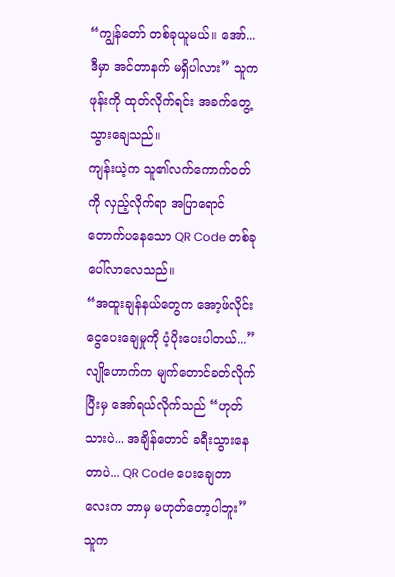“ကျွန်တော် တစ်ခုယူမယ်။ အော်... ဒီမှာ အင်တာနက် မရှိပါလား” သူက ဖုန်းကို ထုတ်လိုက်ရင်း အခက်တွေ့သွားချေသည်။
ကျန်းယဲ့က သူ၏လက်ကောက်ဝတ်ကို လှည့်လိုက်ရာ အပြာရောင်တောက်ပနေသော QR Code တစ်ခု ပေါ်လာလေသည်။
“အထူးချန်နယ်တွေက အော့ဖ်လိုင်း ငွေပေးချေမှုကို ပံ့ပိုးပေးပါတယ်...”
လျိုဟောက်က မျက်တောင်ခတ်လိုက်ပြီးမှ အော်ရယ်လိုက်သည် “ဟုတ်သားပဲ... အချိန်တောင် ခရီးသွားနေတာပဲ... QR Code ပေးချေတာလေးက ဘာမှ မဟုတ်တော့ပါဘူး”
သူက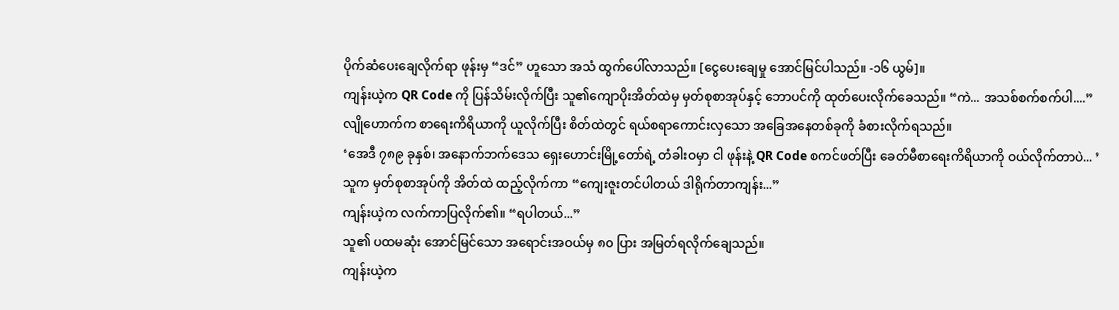ပိုက်ဆံပေးချေလိုက်ရာ ဖုန်းမှ “ဒင်” ဟူသော အသံ ထွက်ပေါ်လာသည်။ [ငွေပေးချေမှု အောင်မြင်ပါသည်။ -၁၆ ယွမ်]။
ကျန်းယဲ့က QR Code ကို ပြန်သိမ်းလိုက်ပြီး သူ၏ကျောပိုးအိတ်ထဲမှ မှတ်စုစာအုပ်နှင့် ဘောပင်ကို ထုတ်ပေးလိုက်ခေသည်။ “ကဲ... အသစ်စက်စက်ပါ....”
လျိုဟောက်က စာရေးကိရိယာကို ယူလိုက်ပြီး စိတ်ထဲတွင် ရယ်စရာကောင်းလှသော အခြေအနေတစ်ခုကို ခံစားလိုက်ရသည်။
‘အေဒီ ၇၈၉ ခုနှစ်၊ အနောက်ဘက်ဒေသ ရှေးဟောင်းမြို့တော်ရဲ့ တံခါးဝမှာ ငါ ဖုန်းနဲ့ QR Code စကင်ဖတ်ပြီး ခေတ်မီစာရေးကိရိယာကို ဝယ်လိုက်တာပဲ... ’
သူက မှတ်စုစာအုပ်ကို အိတ်ထဲ ထည့်လိုက်ကာ “ကျေးဇူးတင်ပါတယ် ဒါရိုက်တာကျန်း...”
ကျန်းယဲ့က လက်ကာပြလိုက်၏။ “ရပါတယ်...”
သူ၏ ပထမဆုံး အောင်မြင်သော အရောင်းအဝယ်မှ ၈၀ ပြား အမြတ်ရလိုက်ချေသည်။
ကျန်းယဲ့က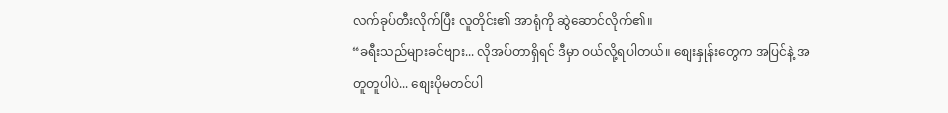လက်ခုပ်တီးလိုက်ပြီး လူတိုင်း၏ အာရုံကို ဆွဲဆောင်လိုက်၏။
“ခရီးသည်များခင်ဗျား... လိုအပ်တာရှိရင် ဒီမှာ ဝယ်လို့ရပါတယ်။ စျေးနှုန်းတွေက အပြင်နဲ့ အတူတူပါပဲ... စျေးပိုမတင်ပါ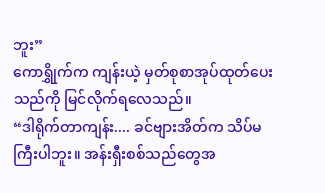ဘူး”
ကောရွှိုက်က ကျန်းယဲ့ မှတ်စုစာအုပ်ထုတ်ပေးသည်ကို မြင်လိုက်ရလေသည်။
“ဒါရိုက်တာကျန်း.... ခင်ဗျားအိတ်က သိပ်မကြီးပါဘူး။ အန်းရှီးစစ်သည်တွေအ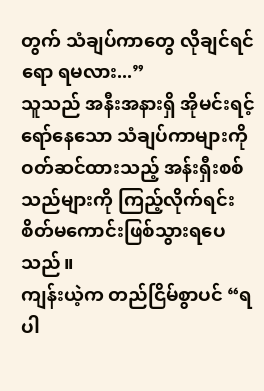တွက် သံချပ်ကာတွေ လိုချင်ရင်ရော ရမလား...”
သူသည် အနီးအနားရှိ အိုမင်းရင့်ရော်နေသော သံချပ်ကာများကို ဝတ်ဆင်ထားသည့် အန်းရှီးစစ်သည်များကို ကြည့်လိုက်ရင်း စိတ်မကောင်းဖြစ်သွားရပေသည်။
ကျန်းယဲ့က တည်ငြိမ်စွာပင် “ရပါ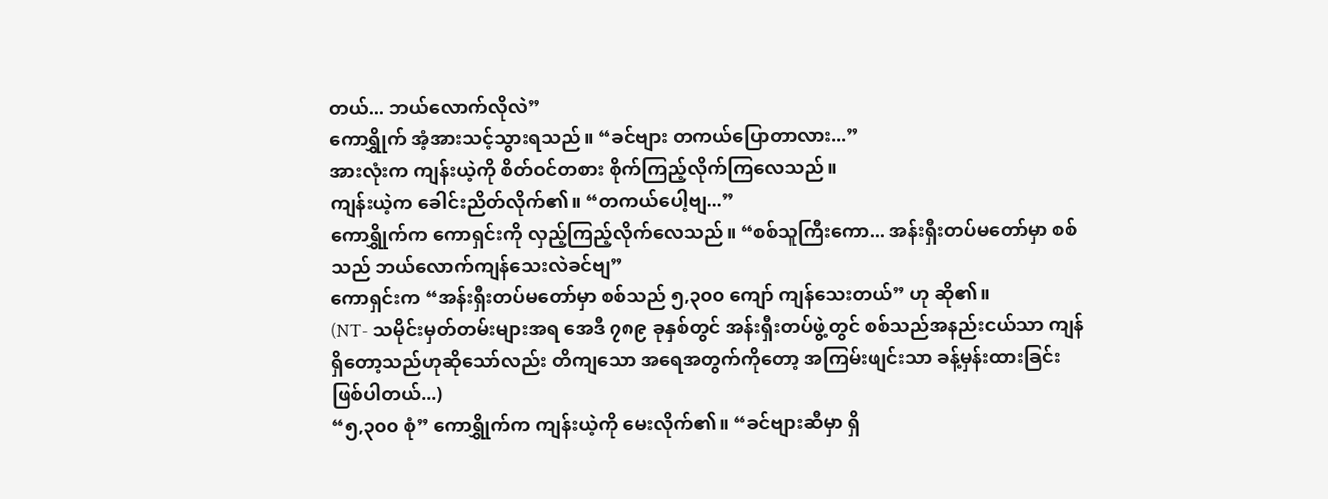တယ်... ဘယ်လောက်လိုလဲ”
ကောရွှိုက် အံ့အားသင့်သွားရသည်။ “ခင်ဗျား တကယ်ပြောတာလား...”
အားလုံးက ကျန်းယဲ့ကို စိတ်ဝင်တစား စိုက်ကြည့်လိုက်ကြလေသည်။
ကျန်းယဲ့က ခေါင်းညိတ်လိုက်၏။ “တကယ်ပေါ့ဗျ...”
ကောရွှိုက်က ကောရှင်းကို လှည့်ကြည့်လိုက်လေသည်။ “စစ်သူကြီးကော... အန်းရှီးတပ်မတော်မှာ စစ်သည် ဘယ်လောက်ကျန်သေးလဲခင်ဗျ”
ကောရှင်းက “အန်းရှီးတပ်မတော်မှာ စစ်သည် ၅,၃၀၀ ကျော် ကျန်သေးတယ်” ဟု ဆို၏။
(NT- သမိုင်းမှတ်တမ်းများအရ အေဒီ ၇၈၉ ခုနှစ်တွင် အန်းရှီးတပ်ဖွဲ့တွင် စစ်သည်အနည်းငယ်သာ ကျန်ရှိတော့သည်ဟုဆိုသော်လည်း တိကျသော အရေအတွက်ကိုတော့ အကြမ်းဖျင်းသာ ခန့်မှန်းထားခြင်း ဖြစ်ပါတယ်...)
“၅,၃၀၀ စုံ” ကောရွှိုက်က ကျန်းယဲ့ကို မေးလိုက်၏။ “ခင်ဗျားဆီမှာ ရှိ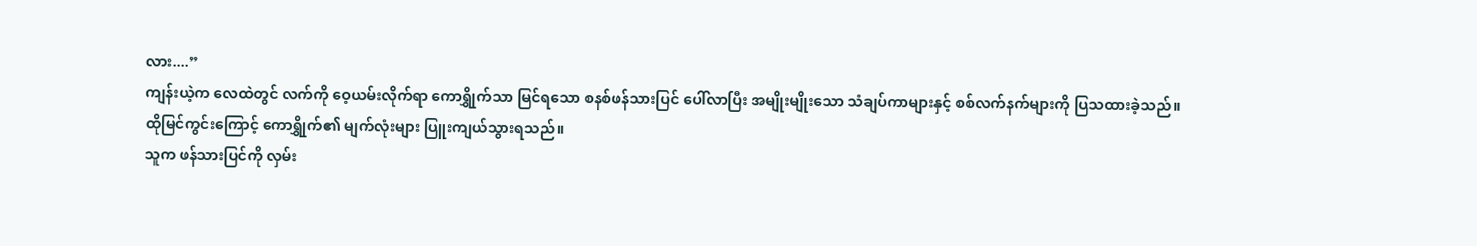လား....”
ကျန်းယဲ့က လေထဲတွင် လက်ကို ဝေ့ယမ်းလိုက်ရာ ကောရွှိုက်သာ မြင်ရသော စနစ်ဖန်သားပြင် ပေါ်လာပြီး အမျိုးမျိုးသော သံချပ်ကာများနှင့် စစ်လက်နက်များကို ပြသထားခဲ့သည်။
ထိုမြင်ကွင်းကြောင့် ကောရွှိုက်၏ မျက်လုံးများ ပြူးကျယ်သွားရသည်။
သူက ဖန်သားပြင်ကို လှမ်း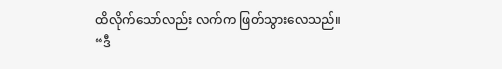ထိလိုက်သော်လည်း လက်က ဖြတ်သွားလေသည်။
“ဒီ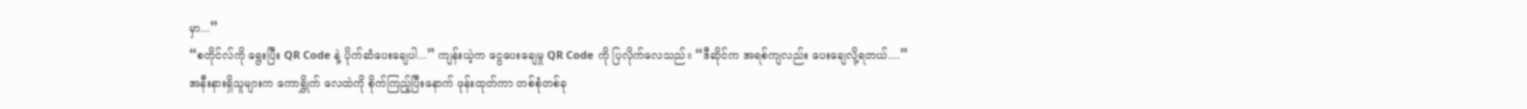မှာ...”
“စတိုင်လ်ကို ရွေးပြီး QR Code နဲ့ ပိုက်ဆံပေးချေပါ...” ကျန်းယဲ့က ငွေပေးချေမှု QR Code ကို ပြလိုက်လေသည်။ “ဒီဆိုင်က အရစ်ကျလည်း ပေးချေလို့ရတယ်....”
အနီးနားရှိသူများက ကောရွှိုက် လေထဲကို စိုက်ကြည့်ပြီးနောက် ဖုန်းထုတ်ကာ တစ်စုံတစ်ခု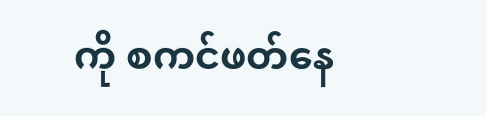ကို စကင်ဖတ်နေ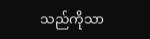သည်ကိုသာ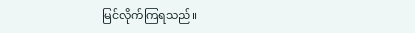မြင်လိုက်ကြရသည်။